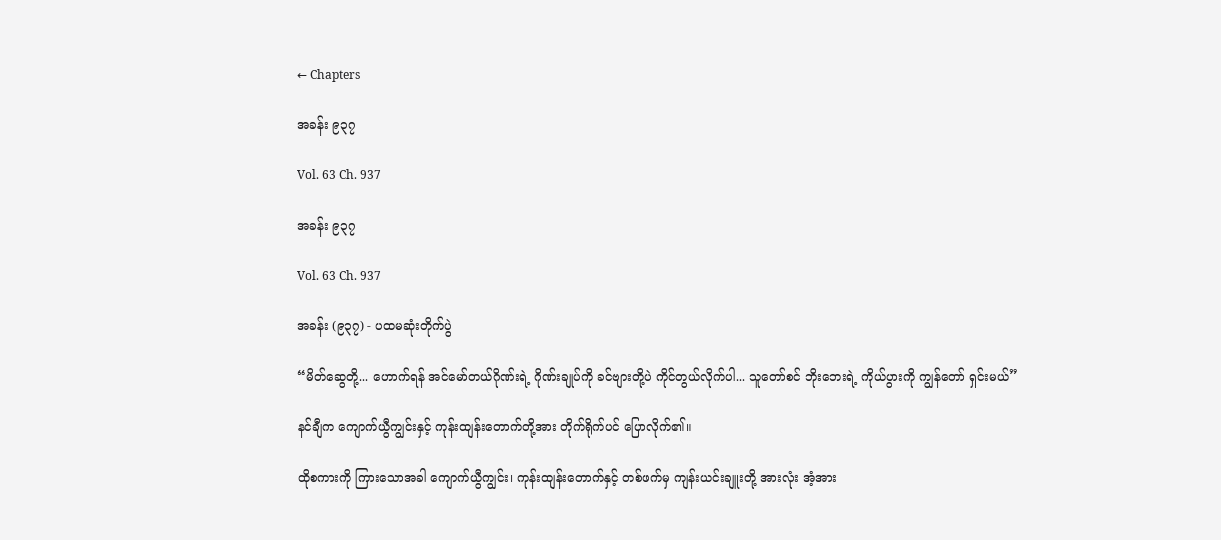← Chapters

အခန်း ၉၃၇

Vol. 63 Ch. 937

အခန်း ၉၃၇

Vol. 63 Ch. 937

အခန်း (၉၃၇) - ပထမဆုံးတိုက်ပွဲ

“မိတ်ဆွေတို့... ဟောက်ရန် အင်မော်တယ်ဂိုဏ်းရဲ့ ဂိုဏ်းချုပ်ကို ခင်ဗျားတို့ပဲ ကိုင်တွယ်လိုက်ပါ... သူတော်စင် ဘိုးဘေးရဲ့ ကိုယ်ပွားကို ကျွန်တော် ရှင်းမယ်”

နင်ချီက ကျောက်ယွီကျွင်းနှင့် ကုန်းထျန်းတောက်တို့အား တိုက်ရိုက်ပင် ပြောလိုက်၏။

ထိုစကားကို ကြားသောအခါ ကျောက်ယွီကျွင်း၊ ကုန်းထျန်းတောက်နှင့် တစ်ဖက်မှ ကျန်းယင်းချူးတို့ အားလုံး အံ့အား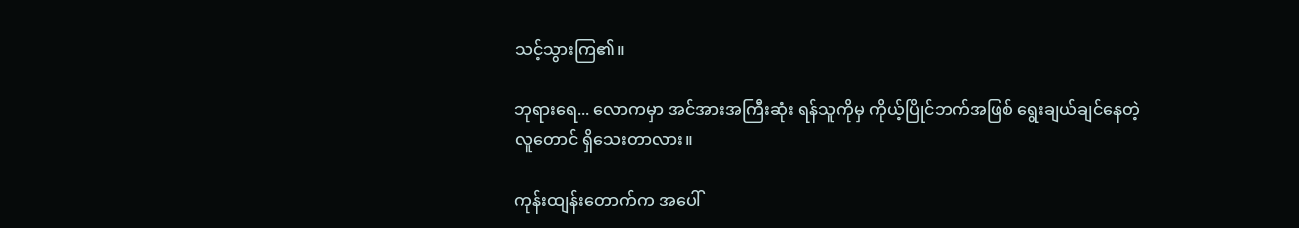သင့်သွားကြ၏။

ဘုရားရေ... လောကမှာ အင်အားအကြီးဆုံး ရန်သူကိုမှ ကိုယ့်ပြိုင်ဘက်အဖြစ် ရွေးချယ်ချင်နေတဲ့ လူတောင် ရှိသေးတာလား။

ကုန်းထျန်းတောက်က အပေါ်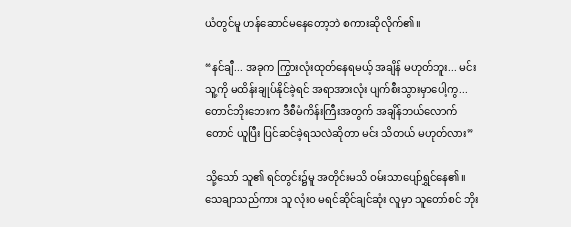ယံတွင်မူ ဟန်ဆောင်မနေတော့ဘဲ စကားဆိုလိုက်၏။

“နင်ချီ... အခုက ကြွားလုံးထုတ်နေရမယ့် အချိန် မဟုတ်ဘူး... မင်း သူ့ကို မထိန်းချုပ်နိုင်ခဲ့ရင် အရာအားလုံး ပျက်စီးသွားမှာပေါ့ကွ... တောင်ဘိုးဘေးက ဒီစီမံကိန်းကြီးအတွက် အချိန်ဘယ်လောက်တောင် ယူပြီး ပြင်ဆင်ခဲ့ရသလဲဆိုတာ မင်း သိတယ် မဟုတ်လား”

သို့သော် သူ၏ ရင်တွင်း၌မူ အတိုင်းမသိ ဝမ်းသာပျော်ရွှင်နေ၏။ သေချာသည်ကား သူ လုံးဝ မရင်ဆိုင်ချင်ဆုံး လူမှာ သူတော်စင် ဘိုး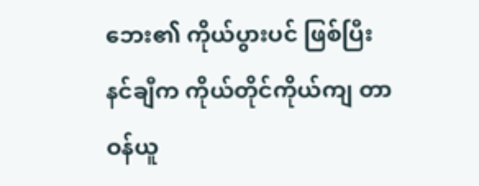ဘေး၏ ကိုယ်ပွားပင် ဖြစ်ပြီး နင်ချီက ကိုယ်တိုင်ကိုယ်ကျ တာဝန်ယူ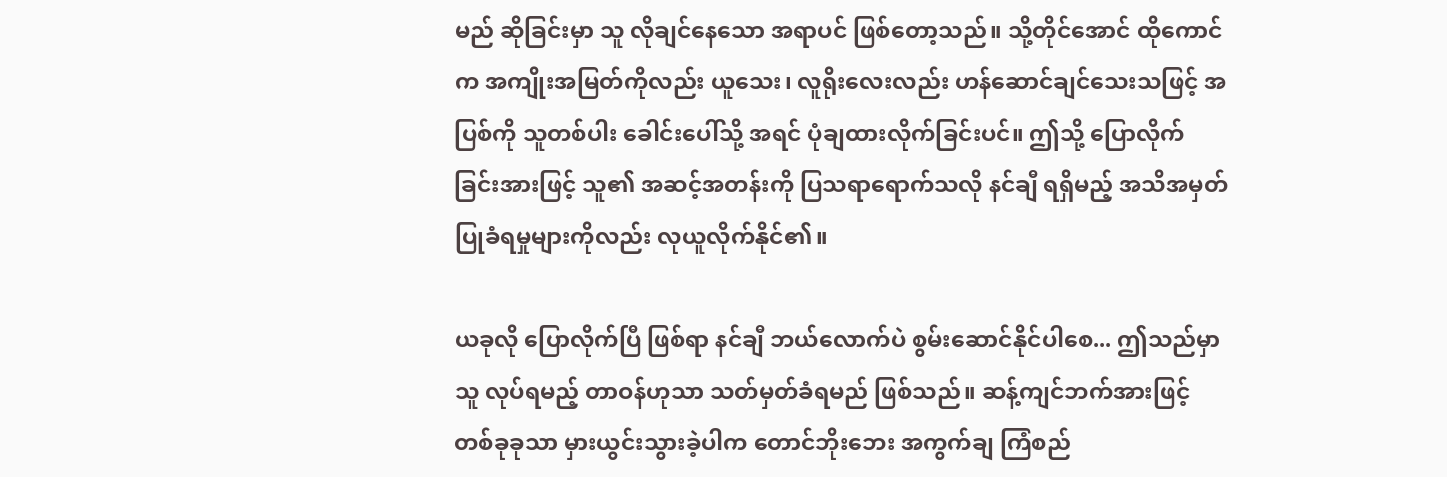မည် ဆိုခြင်းမှာ သူ လိုချင်နေသော အရာပင် ဖြစ်တော့သည်။ သို့တိုင်အောင် ထိုကောင်က အကျိုးအမြတ်ကိုလည်း ယူသေး၊ လူရိုးလေးလည်း ဟန်ဆောင်ချင်သေးသဖြင့် အပြစ်ကို သူတစ်ပါး ခေါင်းပေါ်သို့ အရင် ပုံချထားလိုက်ခြင်းပင်။ ဤသို့ ပြောလိုက်ခြင်းအားဖြင့် သူ၏ အဆင့်အတန်းကို ပြသရာရောက်သလို နင်ချီ ရရှိမည့် အသိအမှတ်ပြုခံရမှုများကိုလည်း လုယူလိုက်နိုင်၏။

ယခုလို ပြောလိုက်ပြီ ဖြစ်ရာ နင်ချီ ဘယ်လောက်ပဲ စွမ်းဆောင်နိုင်ပါစေ... ဤသည်မှာ သူ လုပ်ရမည့် တာဝန်ဟုသာ သတ်မှတ်ခံရမည် ဖြစ်သည်။ ဆန့်ကျင်ဘက်အားဖြင့် တစ်ခုခုသာ မှားယွင်းသွားခဲ့ပါက တောင်ဘိုးဘေး အကွက်ချ ကြံစည်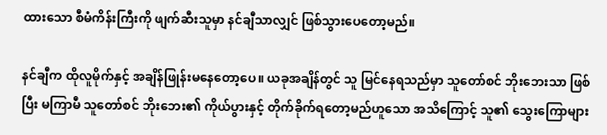ထားသော စီမံကိန်းကြီးကို ဖျက်ဆီးသူမှာ နင်ချီသာလျှင် ဖြစ်သွားပေတော့မည်။

နင်ချီက ထိုလူမိုက်နှင့် အချိန်ဖြုန်းမနေတော့ပေ။ ယခုအချိန်တွင် သူ မြင်နေရသည်မှာ သူတော်စင် ဘိုးဘေးသာ ဖြစ်ပြီး မကြာမီ သူတော်စင် ဘိုးဘေး၏ ကိုယ်ပွားနှင့် တိုက်ခိုက်ရတော့မည်ဟူသော အသိကြောင့် သူ၏ သွေးကြောများ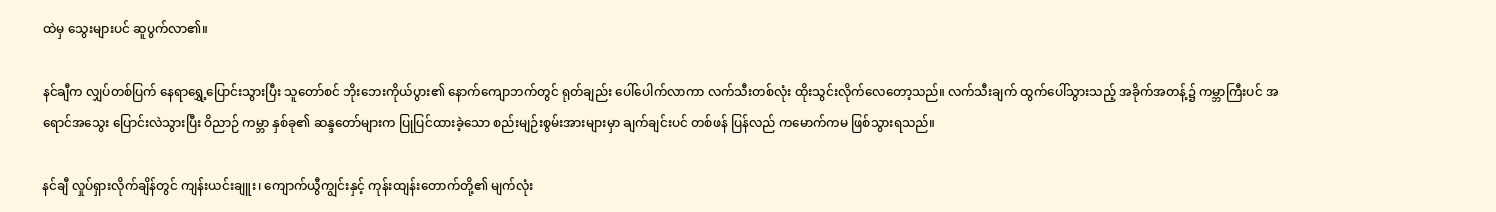ထဲမှ သွေးများပင် ဆူပွက်လာ၏။

နင်ချီက လျှပ်တစ်ပြက် နေရာရွှေ့ပြောင်းသွားပြီး သူတော်စင် ဘိုးဘေးကိုယ်ပွား၏ နောက်ကျောဘက်တွင် ရုတ်ချည်း ပေါ်ပေါက်လာကာ လက်သီးတစ်လုံး ထိုးသွင်းလိုက်လေတော့သည်။ လက်သီးချက် ထွက်ပေါ်သွားသည့် အခိုက်အတန့်၌ ကမ္ဘာကြီးပင် အရောင်အသွေး ပြောင်းလဲသွားပြီး ဝိညာဉ် ကမ္ဘာ နှစ်ခု၏ ဆန္ဒတော်များက ပြုပြင်ထားခဲ့သော စည်းမျဉ်းစွမ်းအားများမှာ ချက်ချင်းပင် တစ်ဖန် ပြန်လည် ကမောက်ကမ ဖြစ်သွားရသည်။

နင်ချီ လှုပ်ရှားလိုက်ချိန်တွင် ကျန်းယင်းချူး၊ ကျောက်ယွီကျွင်းနှင့် ကုန်းထျန်းတောက်တို့၏ မျက်လုံး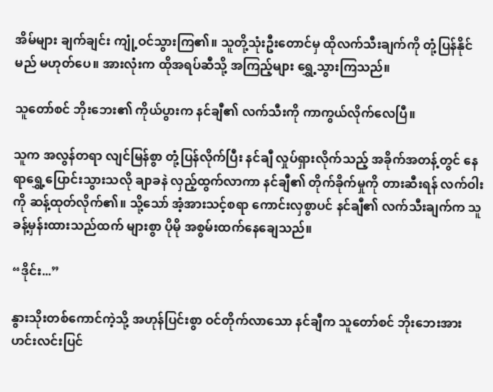အိမ်များ ချက်ချင်း ကျုံ့ဝင်သွားကြ၏။ သူတို့သုံးဦးတောင်မှ ထိုလက်သီးချက်ကို တုံ့ပြန်နိုင်မည် မဟုတ်ပေ။ အားလုံးက ထိုအရပ်ဆီသို့ အကြည့်များ ရွှေ့သွားကြသည်။

သူတော်စင် ဘိုးဘေး၏ ကိုယ်ပွားက နင်ချီ၏ လက်သီးကို ကာကွယ်လိုက်လေပြီ။

သူက အလွန်တရာ လျင်မြန်စွာ တုံ့ပြန်လိုက်ပြီး နင်ချီ လှုပ်ရှားလိုက်သည့် အခိုက်အတန့်တွင် နေရာရွှေ့ပြောင်းသွားသလို ချာခနဲ လှည့်ထွက်လာကာ နင်ချီ၏ တိုက်ခိုက်မှုကို တားဆီးရန် လက်ဝါးကို ဆန့်ထုတ်လိုက်၏။ သို့သော် အံ့အားသင့်စရာ ကောင်းလှစွာပင် နင်ချီ၏ လက်သီးချက်က သူ ခန့်မှန်းထားသည်ထက် များစွာ ပိုမို အစွမ်းထက်နေချေသည်။

“ဒိုင်း...”

နွားသိုးတစ်ကောင်ကဲ့သို့ အဟုန်ပြင်းစွာ ဝင်တိုက်လာသော နင်ချီက သူတော်စင် ဘိုးဘေးအား ဟင်းလင်းပြင်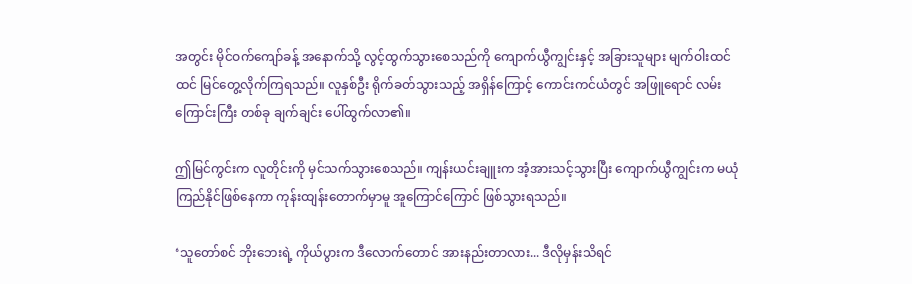အတွင်း မိုင်ဝက်ကျော်ခန့် အနောက်သို့ လွင့်ထွက်သွားစေသည်ကို ကျောက်ယွီကျွင်းနှင့် အခြားသူများ မျက်ဝါးထင်ထင် မြင်တွေ့လိုက်ကြရသည်။ လူနှစ်ဦး ရိုက်ခတ်သွားသည့် အရှိန်ကြောင့် ကောင်းကင်ယံတွင် အဖြူရောင် လမ်းကြောင်းကြီး တစ်ခု ချက်ချင်း ပေါ်ထွက်လာ၏။

ဤမြင်ကွင်းက လူတိုင်းကို မှင်သက်သွားစေသည်။ ကျန်းယင်းချူးက အံ့အားသင့်သွားပြီး ကျောက်ယွီကျွင်းက မယုံကြည်နိုင်ဖြစ်နေကာ ကုန်းထျန်းတောက်မှာမူ အူကြောင်ကြောင် ဖြစ်သွားရသည်။

‘သူတော်စင် ဘိုးဘေးရဲ့ ကိုယ်ပွားက ဒီလောက်တောင် အားနည်းတာလား... ဒီလိုမှန်းသိရင်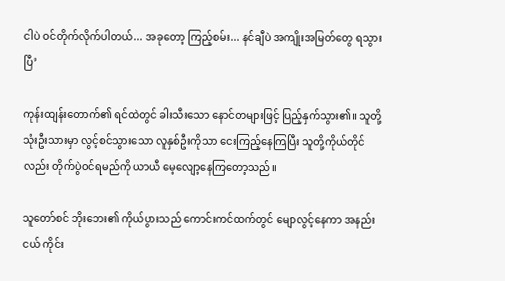ငါပဲ ဝင်တိုက်လိုက်ပါတယ်... အခုတော့ ကြည့်စမ်း... နင်ချီပဲ အကျိုးအမြတ်တွေ ရသွားပြီ’

ကုန်းထျန်းတောက်၏ ရင်ထဲတွင် ခါးသီးသော နောင်တများဖြင့် ပြည့်နှက်သွား၏။ သူတို့သုံးဦးသားမှာ လွင့်စင်သွားသော လူနှစ်ဦးကိုသာ ငေးကြည့်နေကြပြီး သူတို့ကိုယ်တိုင်လည်း တိုက်ပွဲဝင်ရမည်ကို ယာယီ မေ့လျော့နေကြတော့သည်။

သူတော်စင် ဘိုးဘေး၏ ကိုယ်ပွားသည် ကောင်းကင်ထက်တွင် မျောလွင့်နေကာ အနည်းငယ် ကိုင်း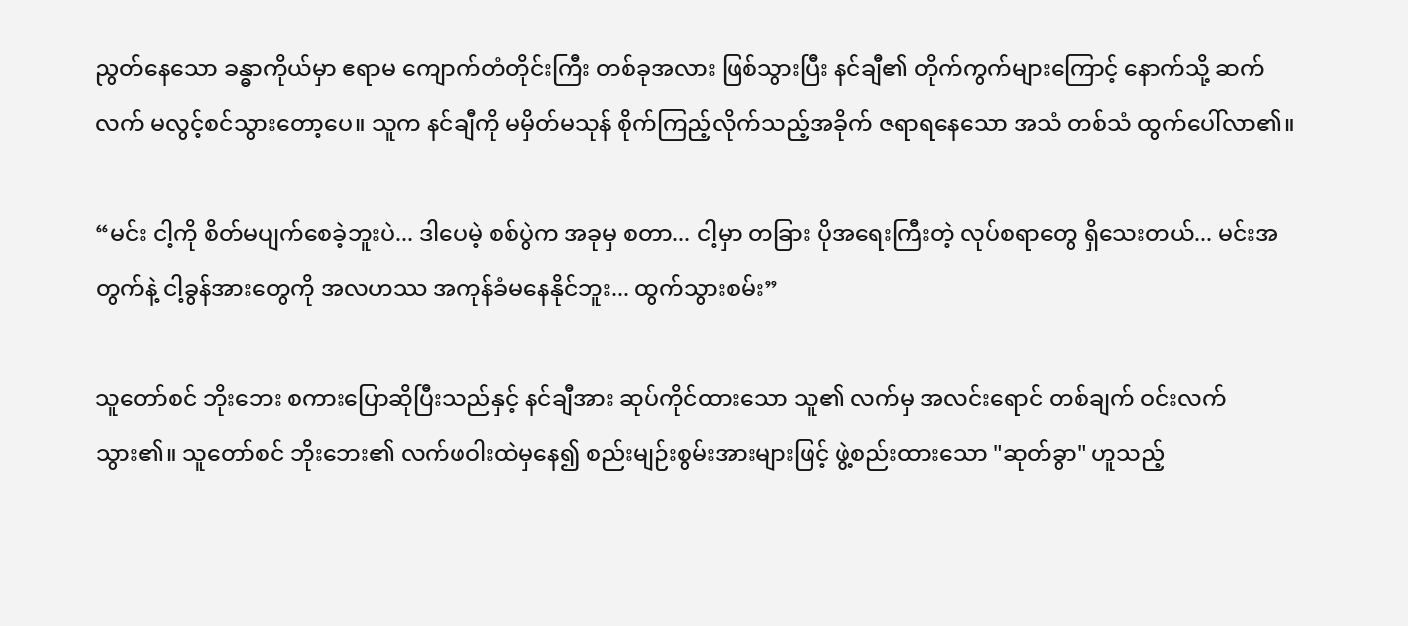ညွတ်နေသော ခန္ဓာကိုယ်မှာ ဧရာမ ကျောက်တံတိုင်းကြီး တစ်ခုအလား ဖြစ်သွားပြီး နင်ချီ၏ တိုက်ကွက်များကြောင့် နောက်သို့ ဆက်လက် မလွင့်စင်သွားတော့ပေ။ သူက နင်ချီကို မမှိတ်မသုန် စိုက်ကြည့်လိုက်သည့်အခိုက် ဇရာရနေသော အသံ တစ်သံ ထွက်ပေါ်လာ၏။

“မင်း ငါ့ကို စိတ်မပျက်စေခဲ့ဘူးပဲ... ဒါပေမဲ့ စစ်ပွဲက အခုမှ စတာ... ငါ့မှာ တခြား ပိုအရေးကြီးတဲ့ လုပ်စရာတွေ ရှိသေးတယ်... မင်းအတွက်နဲ့ ငါ့ခွန်အားတွေကို အလဟဿ အကုန်ခံမနေနိုင်ဘူး... ထွက်သွားစမ်း”

သူတော်စင် ဘိုးဘေး စကားပြောဆိုပြီးသည်နှင့် နင်ချီအား ဆုပ်ကိုင်ထားသော သူ၏ လက်မှ အလင်းရောင် တစ်ချက် ဝင်းလက်သွား၏။ သူတော်စင် ဘိုးဘေး၏ လက်ဖဝါးထဲမှနေ၍ စည်းမျဉ်းစွမ်းအားများဖြင့် ဖွဲ့စည်းထားသော "ဆုတ်ခွာ" ဟူသည့်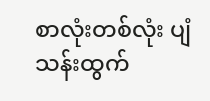စာလုံးတစ်လုံး ပျံသန်းထွက်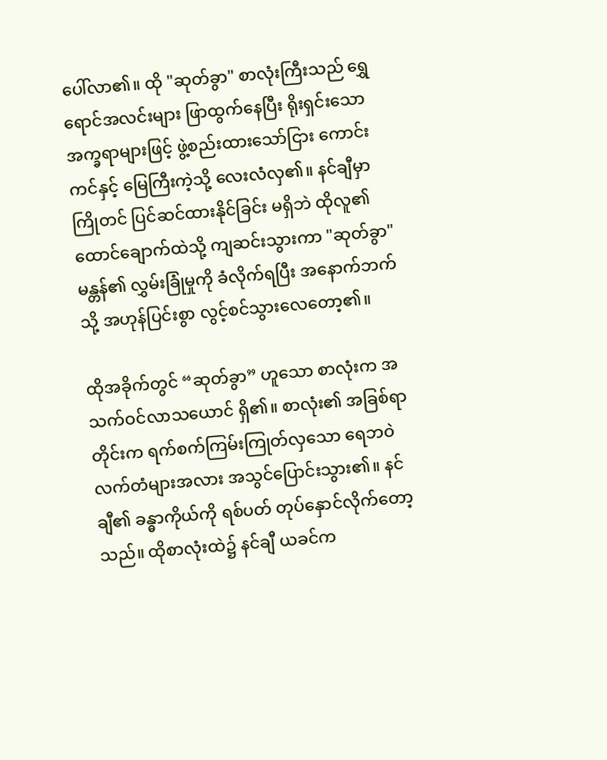ပေါ်လာ၏။ ထို "ဆုတ်ခွာ" စာလုံးကြီးသည် ရွှေရောင်အလင်းများ ဖြာထွက်နေပြီး ရိုးရှင်းသော အက္ခရာများဖြင့် ဖွဲ့စည်းထားသော်ငြား ကောင်းကင်နှင့် မြေကြီးကဲ့သို့ လေးလံလှ၏။ နင်ချီမှာ ကြိုတင် ပြင်ဆင်ထားနိုင်ခြင်း မရှိဘဲ ထိုလူ၏ ထောင်ချောက်ထဲသို့ ကျဆင်းသွားကာ "ဆုတ်ခွာ" မန္တန်၏ လွှမ်းခြုံမှုကို ခံလိုက်ရပြီး အနောက်ဘက်သို့ အဟုန်ပြင်းစွာ လွင့်စင်သွားလေတော့၏။

ထိုအခိုက်တွင် “ဆုတ်ခွာ” ဟူသော စာလုံးက အသက်ဝင်လာသယောင် ရှိ၏။ စာလုံး၏ အခြစ်ရာတိုင်းက ရက်စက်ကြမ်းကြုတ်လှသော ရေဘဝဲလက်တံများအလား အသွင်ပြောင်းသွား၏။ နင်ချီ၏ ခန္ဓာကိုယ်ကို ရစ်ပတ် တုပ်နှောင်လိုက်တော့သည်။ ထိုစာလုံးထဲ၌ နင်ချီ ယခင်က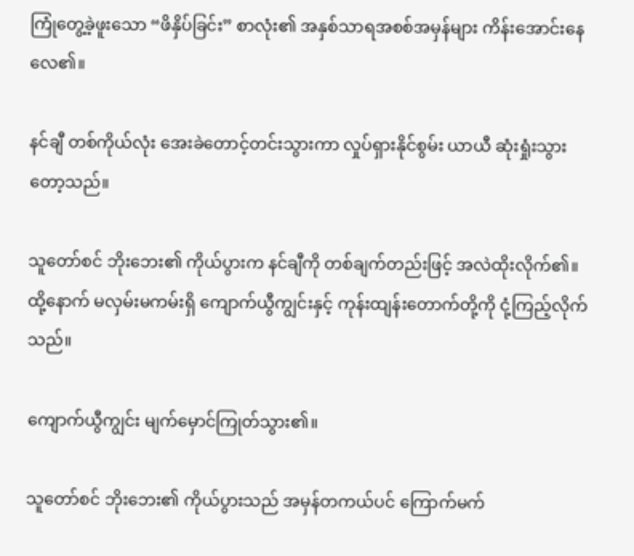ကြုံတွေ့ခဲ့ဖူးသော “ဖိနှိပ်ခြင်း” စာလုံး၏ အနှစ်သာရအစစ်အမှန်များ ကိန်းအောင်းနေလေ၏။

နင်ချီ တစ်ကိုယ်လုံး အေးခဲတောင့်တင်းသွားကာ လှုပ်ရှားနိုင်စွမ်း ယာယီ ဆုံးရှုံးသွားတော့သည်။

သူတော်စင် ဘိုးဘေး၏ ကိုယ်ပွားက နင်ချီကို တစ်ချက်တည်းဖြင့် အလဲထိုးလိုက်၏။ ထို့နောက် မလှမ်းမကမ်းရှိ ကျောက်ယွီကျွင်းနှင့် ကုန်းထျန်းတောက်တို့ကို ငုံ့ကြည့်လိုက်သည်။

ကျောက်ယွီကျွင်း မျက်မှောင်ကြုတ်သွား၏။

သူတော်စင် ဘိုးဘေး၏ ကိုယ်ပွားသည် အမှန်တကယ်ပင် ကြောက်မက်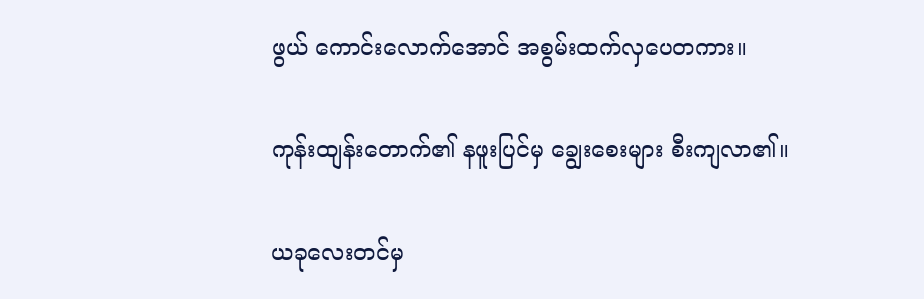ဖွယ် ကောင်းလောက်အောင် အစွမ်းထက်လှပေတကား။

ကုန်းထျန်းတောက်၏ နဖူးပြင်မှ ချွေးစေးများ စီးကျလာ၏။

ယခုလေးတင်မှ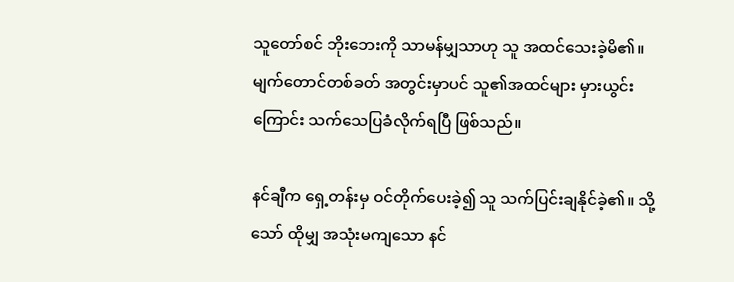သူတော်စင် ဘိုးဘေးကို သာမန်မျှသာဟု သူ အထင်သေးခဲ့မိ၏။ မျက်တောင်တစ်ခတ် အတွင်းမှာပင် သူ၏အထင်များ မှားယွင်းကြောင်း သက်သေပြခံလိုက်ရပြီ ဖြစ်သည်။

နင်ချီက ရှေ့တန်းမှ ဝင်တိုက်ပေးခဲ့၍ သူ သက်ပြင်းချနိုင်ခဲ့၏။ သို့သော် ထိုမျှ အသုံးမကျသော နင်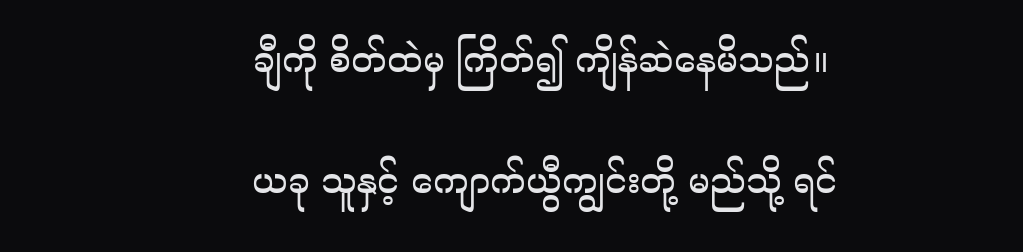ချီကို စိတ်ထဲမှ ကြိတ်၍ ကျိန်ဆဲနေမိသည်။

ယခု သူနှင့် ကျောက်ယွီကျွင်းတို့ မည်သို့ ရင်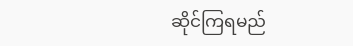ဆိုင်ကြရမည်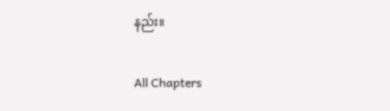နည်း။

All Chapters